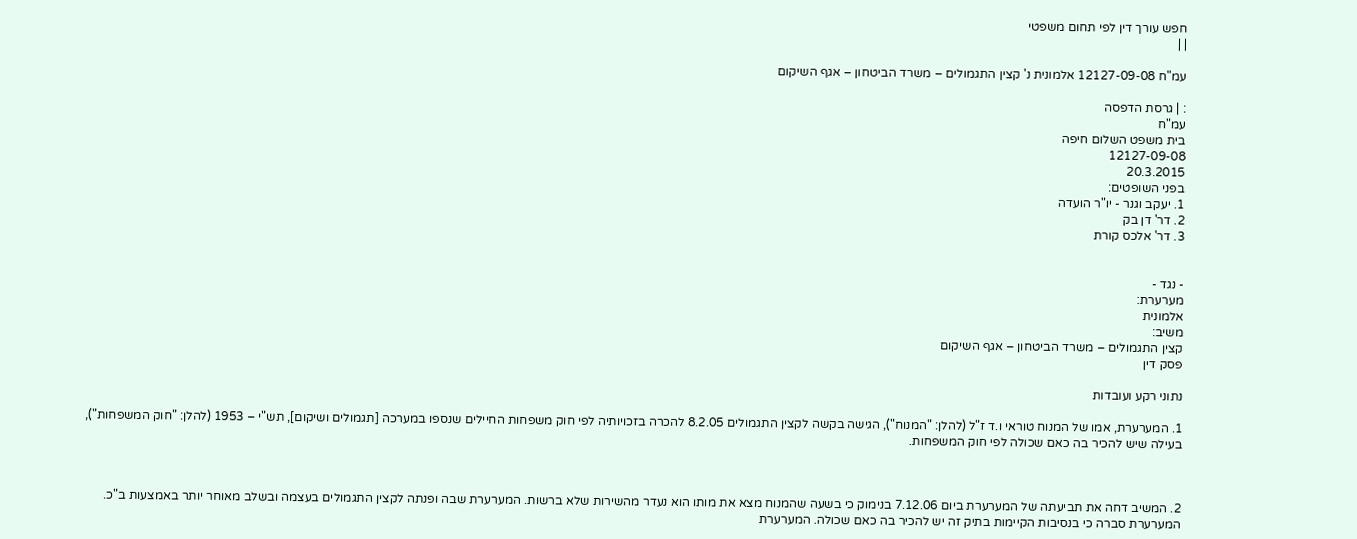חפש עורך דין לפי תחום משפטי
| |

עמ"ח 12127-09-08 אלמונית נ' קצין התגמולים – משרד הביטחון – אגף השיקום

: | גרסת הדפסה
עמ"ח
בית משפט השלום חיפה
12127-09-08
20.3.2015
בפני השופטים:
1. יעקב וגנר - יו"ר הועדה
2. דר' דן בק
3. דר' אלכס קורת


- נגד -
מערערת:
אלמונית
משיב:
קצין התגמולים – משרד הביטחון – אגף השיקום
פסק דין

נתוני רקע ועובדות

1. המערערת, אמו של המנוח טוראי ו.ד ז"ל (להלן: "המנוח"), הגישה בקשה לקצין התגמולים 8.2.05 להכרה בזכויותיה לפי חוק משפחות החיילים שנספו במערכה [תגמולים ושיקום], תש"י – 1953 (להלן: "חוק המשפחות"), בעילה שיש להכיר בה כאם שכולה לפי חוק המשפחות.



2. המשיב דחה את תביעתה של המערערת ביום 7.12.06 בנימוק כי בשעה שהמנוח מצא את מותו הוא נעדר מהשירות שלא ברשות. המערערת שבה ופנתה לקצין התגמולים בעצמה ובשלב מאוחר יותר באמצעות ב"כ. המערערת סברה כי בנסיבות הקיימות בתיק זה יש להכיר בה כאם שכולה. המערערת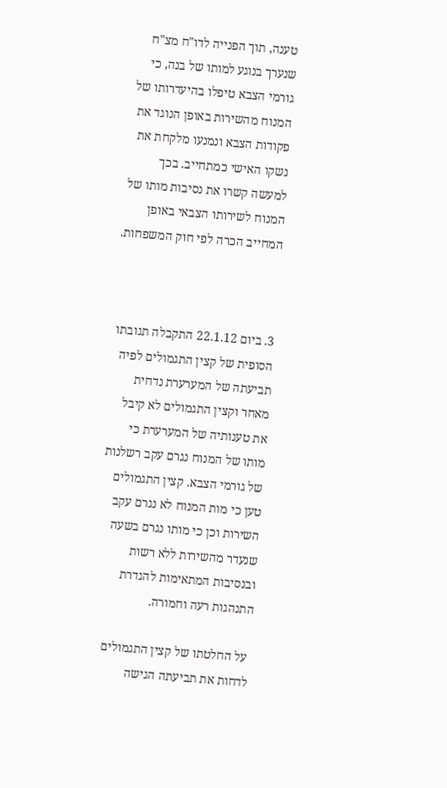טענה, תוך הפנייה לדו"ח מצ"ח שנערך בנוגע למותו של בנה, כי גורמי הצבא טיפלו בהיעדרותו של המנוח מהשירות באופן הנוגד את פקודות הצבא ונמנעו מלקחת את נשקו האישי כמתחייב. בכך למעשה קשרו את נסיבות מותו של המנוח לשירותו הצבאי באופן המחייב הכרה לפי חוק המשפחות.



3. ביום 22.1.12 התקבלה תגובתו הסופית של קצין התגמולים לפיה תביעתה של המערערת נדחית מאחר וקצין התגמולים לא קיבל את טענותיה של המערערת כי מותו של המנוח נגרם עקב רשלנות של גורמי הצבא. קצין התגמולים טען כי מות המנוח לא נגרם עקב השירות וכן כי מותו נגרם בשעה שנעדר מהשירות ללא רשות ובנסיבות המתאימות להגדרת התנהגות רעה וחמורה.

 על החלטתו של קצין התגמולים לדחות את תביעתה הגישה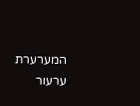המערערת ערעור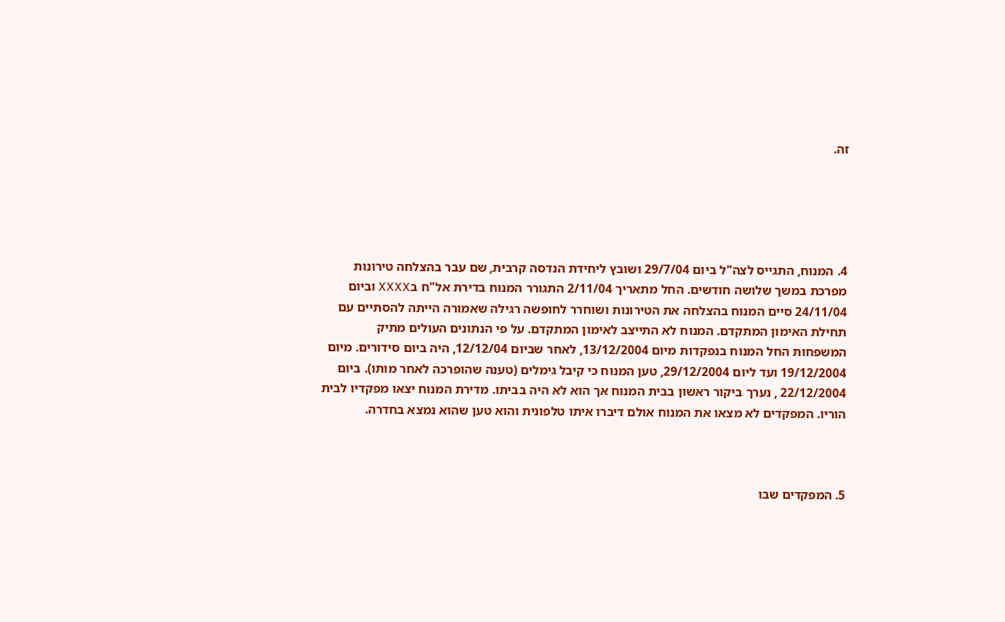זה.





4. המנוח, התגייס לצה"ל ביום 29/7/04 ושובץ ליחידת הנדסה קרבית, שם עבר בהצלחה טירונות מפרכת במשך שלושה חודשים. החל מתאריך 2/11/04 התגורר המנוח בדירת אל"ח בXXXX וביום 24/11/04 סיים המנוח בהצלחה את הטירונות ושוחרר לחופשה רגילה שאמורה הייתה להסתיים עם תחילת האימון המתקדם. המנוח לא התייצב לאימון המתקדם. על פי הנתונים העולים מתיק המשפחות החל המנוח בנפקדות מיום 13/12/2004, לאחר שביום 12/12/04, היה ביום סידורים. מיום 19/12/2004 ועד ליום 29/12/2004, טען המנוח כי קיבל גימלים (טענה שהופרכה לאחר מותו). ביום 22/12/2004 , נערך ביקור ראשון בבית המנוח אך הוא לא היה בביתו. מדירת המנוח יצאו מפקדיו לבית הוריו. המפקדים לא מצאו את המנוח אולם דיברו איתו טלפונית והוא טען שהוא נמצא בחדרה.



5. המפקדים שבו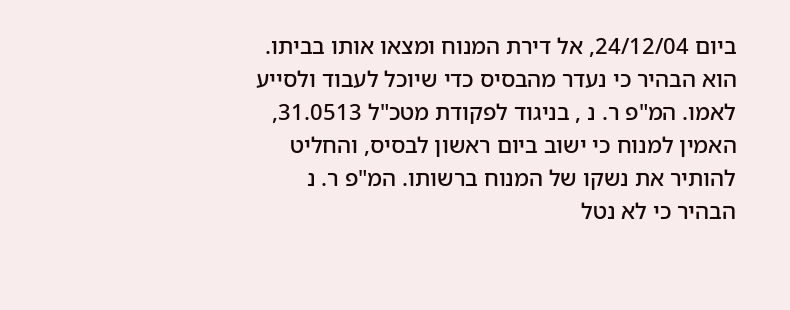ביום 24/12/04, אל דירת המנוח ומצאו אותו בביתו. הוא הבהיר כי נעדר מהבסיס כדי שיוכל לעבוד ולסייע לאמו. המ"פ ר. נ , בניגוד לפקודת מטכ"ל 31.0513, האמין למנוח כי ישוב ביום ראשון לבסיס, והחליט להותיר את נשקו של המנוח ברשותו. המ"פ ר. נ הבהיר כי לא נטל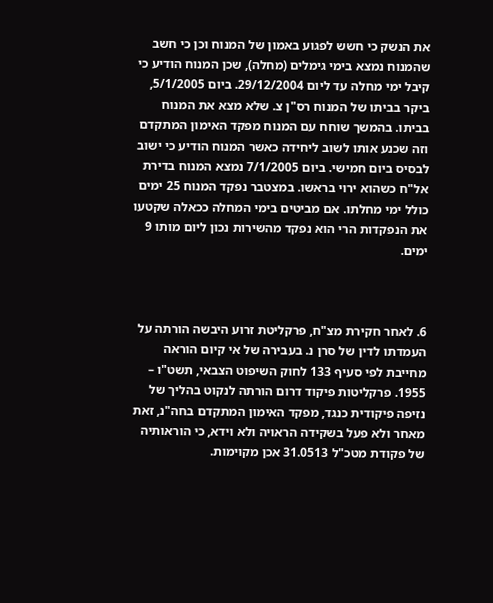את הנשק כי חשש לפגוע באמון של המנוח וכן כי חשב שהמנוח נמצא בימי גימלים (מחלה), שכן המנוח הודיע כי קיבל ימי מחלה עד ליום 29/12/2004. ביום 5/1/2005, ביקר בביתו של המנוח רס"ן צ. שלא מצא את המנוח בביתו. בהמשך שוחח עם המנוח מפקד האימון המתקדם וזה שכנע אותו לשוב ליחידה כאשר המנוח הודיע כי ישוב לבסיס ביום חמישי. ביום 7/1/2005 נמצא המנוח בדירת אל"ח כשהוא ירוי בראשו. במצטבר נפקד המנוח 25 ימים כולל ימי מחלתו. אם מביטים בימי המחלה ככאלה שקטעו את הנפקדות הרי הוא נפקד מהשירות נכון ליום מותו 9 ימים.



6. לאחר חקירת מצ"ח, פרקליטת זרוע היבשה הורתה על העמדתו לדין של סרן נ. בעבירה של אי קיום הוראה מחייבת לפי סעיף 133 לחוק השיפוט הצבאי, תשט"ו – 1955. פרקליטות פיקוד דרום הורתה לנקוט בהליך של נזיפה פיקודית כנגד, מפקד האימון המתקדם בחה"נ, זאת מאחר ולא פעל בשקידה הראויה ולא וידא, כי הוראותיה של פקודת מטכ"ל 31.0513 אכן מקוימות.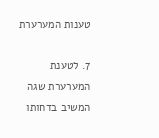טענות המערערת

7. לטענת המערערת שגה המשיב בדחותו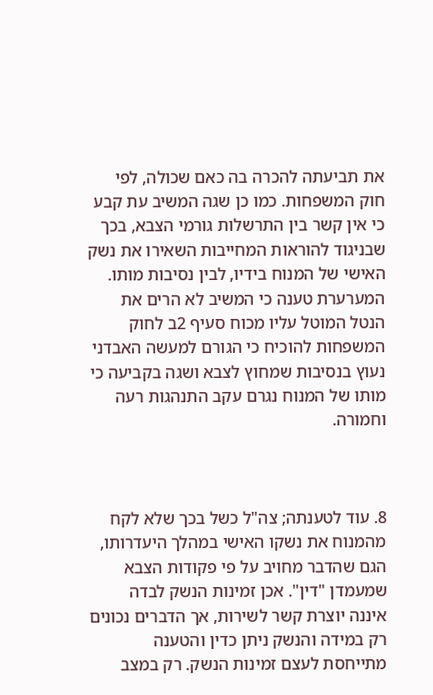את תביעתה להכרה בה כאם שכולה, לפי חוק המשפחות. כמו כן שגה המשיב עת קבע כי אין קשר בין התרשלות גורמי הצבא, בכך שבניגוד להוראות המחייבות השאירו את נשק האישי של המנוח בידיו, לבין נסיבות מותו. המערערת טענה כי המשיב לא הרים את הנטל המוטל עליו מכוח סעיף 2ב לחוק המשפחות להוכיח כי הגורם למעשה האבדני נעוץ בנסיבות שמחוץ לצבא ושגה בקביעה כי מותו של המנוח נגרם עקב התנהגות רעה וחמורה.



8. עוד לטענתה; צה"ל כשל בכך שלא לקח מהמנוח את נשקו האישי במהלך היעדרותו, הגם שהדבר מחויב על פי פקודות הצבא שמעמדן "דין". אכן זמינות הנשק לבדה איננה יוצרת קשר לשירות, אך הדברים נכונים רק במידה והנשק ניתן כדין והטענה מתייחסת לעצם זמינות הנשק. רק במצב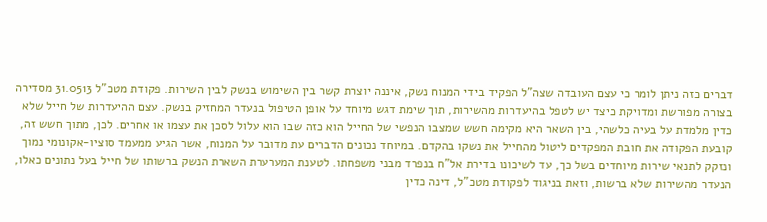דברים כזה ניתן לומר כי עצם העובדה שצה"ל הפקיד בידי המנוח נשק, איננה יוצרת קשר בין השימוש בנשק לבין השירות. פקודת מטכ"ל 31.0513 מסדירה בצורה מפורשת ומדויקת כיצד יש לטפל בהיעדרות מהשירות, תוך שימת דגש מיוחד על אופן הטיפול בנעדר המחזיק בנשק. עצם ההיעדרות של חייל שלא כדין מלמדת על בעיה כלשהי, בין השאר היא מקימה חשש שמצבו הנפשי של החייל הוא כזה שבו הוא עלול לסכן את עצמו או אחרים. לכן, מתוך חשש זה, קובעת הפקודה את חובת המפקדים ליטול מהחייל את נשקו בהקדם. במיוחד נכונים הדברים עת מדובר על המנוח, אשר הגיע ממעמד סוציו-אקונומי נמוך ונזקק לתנאי שירות מיוחדים בשל כך, עד לשיכונו בדירת אל"ח בנפרד מבני משפחתו. לטענת המערערת השארת הנשק ברשותו של חייל בעל נתונים כאלו, הנעדר מהשירות שלא ברשות, וזאת בניגוד לפקודת מטכ"ל, דינה כדין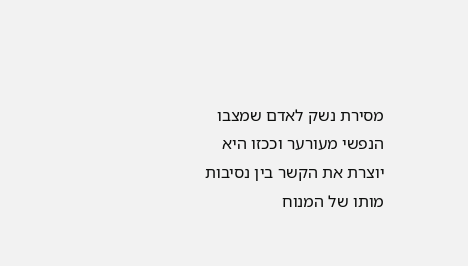מסירת נשק לאדם שמצבו הנפשי מעורער וככזו היא יוצרת את הקשר בין נסיבות מותו של המנוח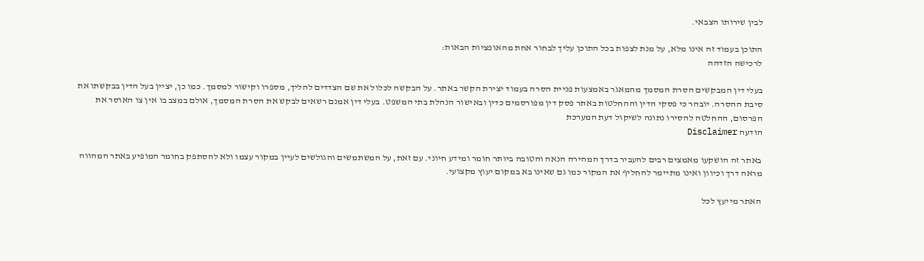לבין שירותו הצבאי.

התוכן בעמוד זה אינו מלא, על מנת לצפות בכל התוכן עליך לבחור אחת מהאופציות הבאות:
לרכישה הזדהה

בעלי דין המבקשים הסרת המסמך מהמאגר באמצעות פניית הסרה בעמוד יצירת הקשר באתר. על הבקשה לכלול את שם הצדדים להליך, מספרו וקישור למסמך. כמו כן, יציין בעל הדין בבקשתו את סיבת ההסרה. יובהר כי פסקי הדין וההחלטות באתר פסק דין מפורסמים כדין ובאישור הנהלת בתי המשפט. בעלי דין אמנם רשאים לבקש את הסרת המסמך, אולם במצב בו אין צו האוסר את הפרסום, ההחלטה להסירו נתונה לשיקול דעת המערכת
הודעה Disclaimer

באתר זה הושקעו מאמצים רבים להעביר בדרך המהירה הנאה והטובה ביותר חומר ומידע חיוני. עם זאת, על המשתמשים והגולשים לעיין במקור עצמו ולא להסתפק בחומר המופיע באתר המהווה מראה דרך וכיוון ואינו מתיימר להחליף את המקור כמו גם שאינו בא במקום יעוץ מקצועי.

האתר מייעץ לכל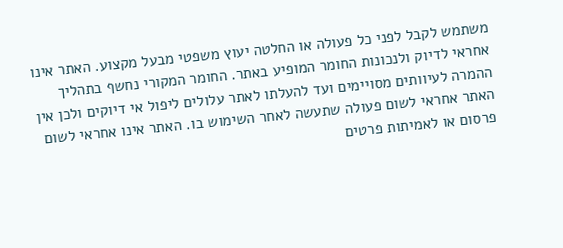משתמש לקבל לפני כל פעולה או החלטה יעוץ משפטי מבעל מקצוע. האתר אינו אחראי לדיוק ולנכונות החומר המופיע באתר. החומר המקורי נחשף בתהליך ההמרה לעיוותים מסויימים ועד להעלתו לאתר עלולים ליפול אי דיוקים ולכן אין האתר אחראי לשום פעולה שתעשה לאחר השימוש בו. האתר אינו אחראי לשום פרסום או לאמיתות פרטים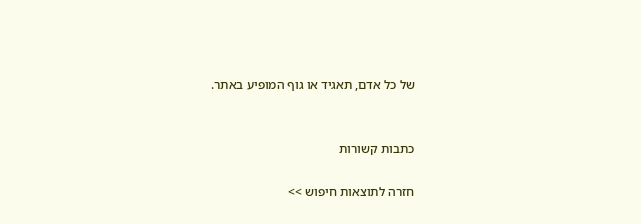של כל אדם, תאגיד או גוף המופיע באתר.


כתבות קשורות

חזרה לתוצאות חיפוש >>